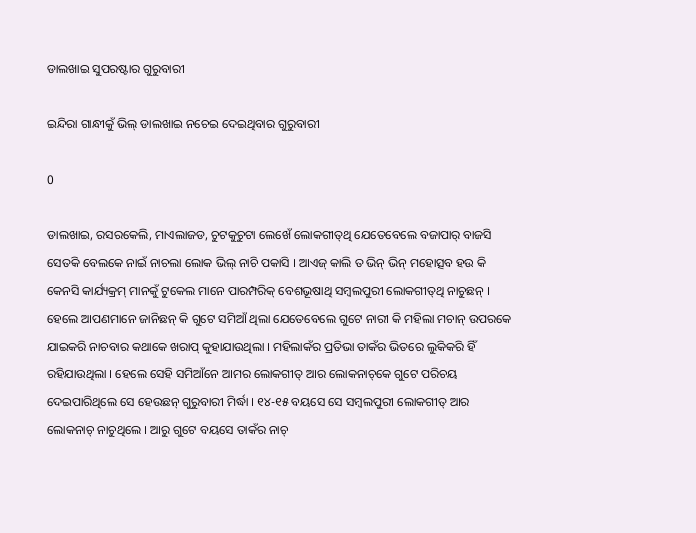ଡାଲଖାଇ ସୁପରଷ୍ଟାର ଗୁରୁବାରୀ

ଇନ୍ଦିରା ଗାନ୍ଧୀକୁଁ ଭିଲ୍ ଡାଲଖାଇ ନଚେଇ ଦେଇଥିବାର ଗୁରୁବାରୀ

0

ଡାଲଖାଇ, ରସରକେଲି, ମାଏଲାଜଡ, ଚୁଟକୁଚୁଟା ଲେଖେଁ ଲୋକଗୀତ୍‌ଥି ଯେତେବେଲେ ବଜାପାର୍ ବାଜସି ସେତକି ବେଲକେ ନାଇଁ ନାଚଲା ଲୋକ ଭିଲ୍ ନାଚି ପକାସି । ଆଏଜ୍ କାଲି ତ ଭିନ୍ ଭିନ୍ ମହୋତ୍ସବ ହଉ କି କେନସି କାର୍ଯ୍ୟକ୍ରମ୍ ମାନକୁଁ ଟୁକେଲ ମାନେ ପାରମ୍ପରିକ୍ ବେଶଭୂଷାଥି ସମ୍ବଲପୁରୀ ଲୋକଗୀତ୍‌ଥି ନାଚୁଛନ୍ । ହେଲେ ଆପଣମାନେ ଜାନିଛନ୍ କି ଗୁଟେ ସମିଆଁ ଥିଲା ଯେତେବେଲେ ଗୁଟେ ନାରୀ କି ମହିଲା ମଚାନ୍ ଉପରକେ ଯାଇକରି ନାଚବାର କଥାକେ ଖରାପ୍ କୁହାଯାଉଥିଲା । ମହିଲାକଁର ପ୍ରତିଭା ତାକଁର ଭିତରେ ଲୁକିକରି ହିଁ ରହିଯାଉଥିଲା । ହେଲେ ସେହି ସମିଆଁନେ ଆମର ଲୋକଗୀତ୍ ଆର ଲୋକନାଚ୍‌କେ ଗୁଟେ ପରିଚୟ ଦେଇପାରିଥିଲେ ସେ ହେଉଛନ୍ ଗୁରୁବାରୀ ମିର୍ଦ୍ଧା । ୧୪-୧୫ ବୟସେ ସେ ସମ୍ବଲପୁରୀ ଲୋକଗୀତ୍ ଆର ଲୋକନାଚ୍ ନାଚୁଥିଲେ । ଆରୁ ଗୁଟେ ବୟସେ ତାକଁର ନାଚ୍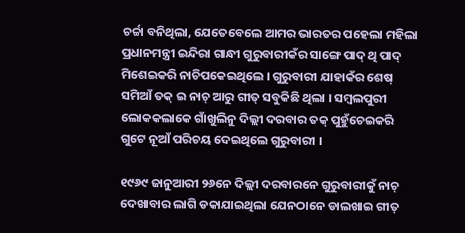ଚର୍ଚ୍ଚା ବନିଥିଲା, ଯେତେବେଲେ ଆମର ଭାରତର ପହେଲା ମହିଲା ପ୍ରଧାନମନ୍ତ୍ରୀ ଇନ୍ଦିରା ଗାନ୍ଧୀ ଗୁରୁବାରୀକଁର ସାଙ୍ଗେ ପାଦ୍ ଥି ପାଦ୍ ମିଶେଇକରି ନାଚିପକେଇଥିଲେ । ଗୁରୁବାରୀ ଯାହାକଁର ଶେଷ୍ ସମିଆଁ ତକ୍ ଇ ନାଚ୍ ଆରୁ ଗୀତ୍ ସବୁକିଛି ଥିଲା । ସମ୍ବଲପୁରୀ ଲୋକକଲାକେ ଗାଁଖୁଲିନୁ ଦିଲ୍ଲୀ ଦରବାର ତକ୍ ପୁହୁଁଚେଇକରି ଗୁଟେ ନୂଆଁ ପରିଚୟ ଦେଇଥିଲେ ଗୁରୁବାରୀ ।

୧୯୬୯ ଜାନୁଆରୀ ୨୬ନେ ଦିଲ୍ଲୀ ଦରବାରନେ ଗୁରୁବାରୀକୁଁ ନାଚ୍ ଦେଖାବାର ଲାଗି ଡକାଯାଇଥିଲା ଯେନଠାନେ ଡାଲଖାଇ ଗୀତ୍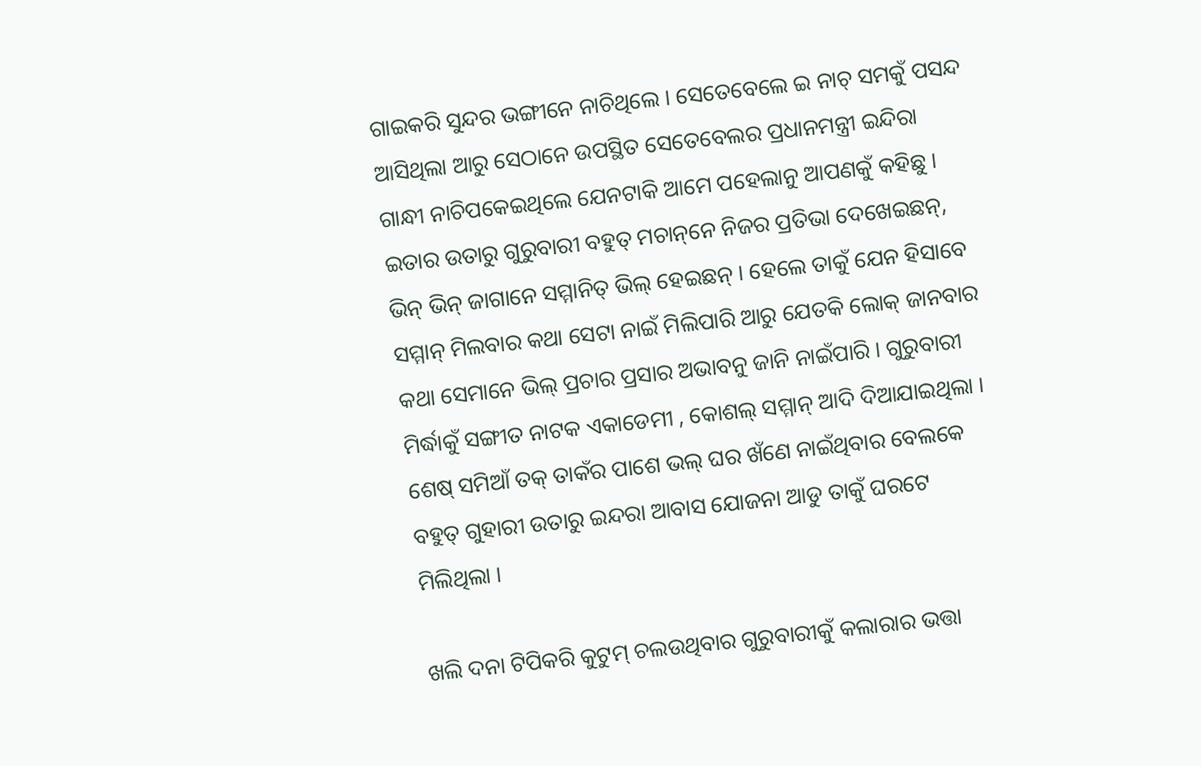ଗାଇକରି ସୁନ୍ଦର ଭଙ୍ଗୀନେ ନାଚିଥିଲେ । ସେତେବେଲେ ଇ ନାଚ୍ ସମକୁଁ ପସନ୍ଦ ଆସିଥିଲା ଆରୁ ସେଠାନେ ଉପସ୍ଥିତ ସେତେବେଲର ପ୍ରଧାନମନ୍ତ୍ରୀ ଇନ୍ଦିରା ଗାନ୍ଧୀ ନାଚିପକେଇଥିଲେ ଯେନଟାକି ଆମେ ପହେଲାନୁ ଆପଣକୁଁ କହିଛୁ । ଇତାର ଉତାରୁ ଗୁରୁବାରୀ ବହୁତ୍ ମଚାନ୍‌ନେ ନିଜର ପ୍ରତିଭା ଦେଖେଇଛନ୍‌, ଭିନ୍ ଭିନ୍ ଜାଗାନେ ସମ୍ମାନିତ୍ ଭିଲ୍ ହେଇଛନ୍ । ହେଲେ ତାକୁଁ ଯେନ ହିସାବେ ସମ୍ମାନ୍ ମିଲବାର କଥା ସେଟା ନାଇଁ ମିଲିପାରି ଆରୁ ଯେତକି ଲୋକ୍ ଜାନବାର କଥା ସେମାନେ ଭିଲ୍ ପ୍ରଚାର ପ୍ରସାର ଅଭାବନୁ ଜାନି ନାଇଁପାରି । ଗୁରୁବାରୀ ମିର୍ଦ୍ଧାକୁଁ ସଙ୍ଗୀତ ନାଟକ ଏକାଡେମୀ , କୋଶଲ୍ ସମ୍ମାନ୍ ଆଦି ଦିଆଯାଇଥିଲା । ଶେଷ୍ ସମିଆଁ ତକ୍ ତାକଁର ପାଶେ ଭଲ୍ ଘର ଖଁଣେ ନାଇଁଥିବାର ବେଲକେ ବହୁତ୍ ଗୁହାରୀ ଉତାରୁ ଇନ୍ଦରା ଆବାସ ଯୋଜନା ଆଡୁ ତାକୁଁ ଘରଟେ ମିଲିଥିଲା ।

ଖଲି ଦନା ଟିପିକରି କୁଟୁମ୍ ଚଲଉଥିବାର ଗୁରୁବାରୀକୁଁ କଲାରାର ଭତ୍ତା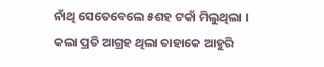ନାଁଥି ସେତେବେଲେ ୫ଶହ ଟକାଁ ମିଲୁଥିଲା । କଲା ପ୍ରତି ଆଗ୍ରହ ଥିଲା ତାହାକେ ଆହୁରି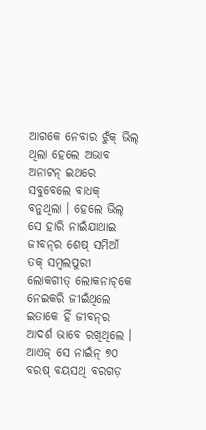ଆଗକେ ନେବାର ଝୁଁକ୍ ଭିଲ୍ ଥିଲା ହେଲେ ଅଭାବ ଅନାଟନ୍ ଇଥରେ ସବୁବେଲେ ବାଧକ୍ ବନୁଥିଲା । ହେଲେ ଭିଲ୍ ସେ ହାରି ନାଇଁଯାଥାଇ ଜୀବନ୍‌ର ଶେଷ୍ ସମିଆଁ ତକ୍ ସମ୍ବଲପୁରୀ ଲୋକଗୀତ୍ ଲୋକନାଚ୍‌କେ ନେଇକରି ଜୀଇଁଥିଲେ ଇତାକେ ହିଁ ଜୀବନ୍‌ର ଆଦର୍ଶ ଭାବେ ରଖିଥିଲେ । ଆଏଜ୍ ସେ ନାଇଁନ୍ ୭୦ ବରଷ୍ ବୟସଥି ବରଗଡ଼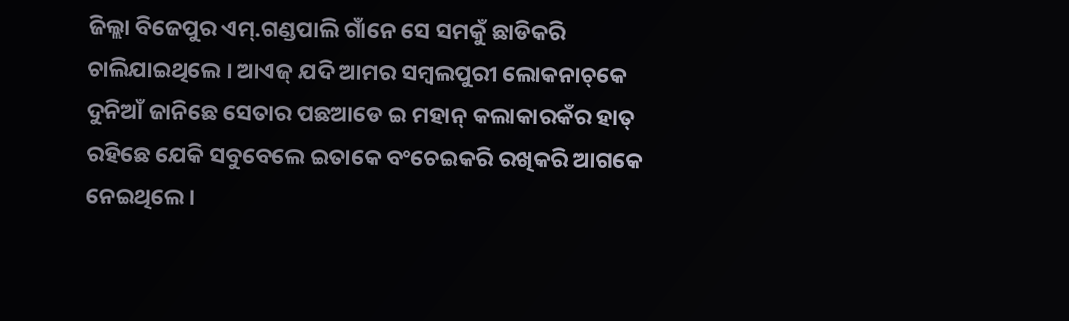ଜିଲ୍ଲା ବିଜେପୁର ଏମ୍‌.ଗଣ୍ଡପାଲି ଗାଁନେ ସେ ସମକୁଁ ଛାଡିକରି ଚାଲିଯାଇଥିଲେ । ଆଏଜ୍ ଯଦି ଆମର ସମ୍ବଲପୁରୀ ଲୋକନାଚ୍‌କେ ଦୁନିଆଁ ଜାନିଛେ ସେତାର ପଛଆଡେ ଇ ମହାନ୍ କଲାକାରକଁର ହାତ୍ ରହିଛେ ଯେକି ସବୁବେଲେ ଇତାକେ ବଂଚେଇକରି ରଖିକରି ଆଗକେ ନେଇଥିଲେ ।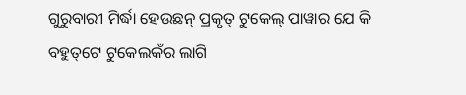ଗୁରୁବାରୀ ମିର୍ଦ୍ଧା ହେଉଛନ୍ ପ୍ରକୃତ୍ ଟୁକେଲ୍ ପାୱାର ଯେ କି ବହୁତ୍‌ଟେ ଟୁକେଲକଁର ଲାଗି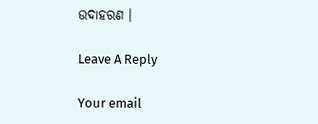ଉଦାହରଣ ।

Leave A Reply

Your email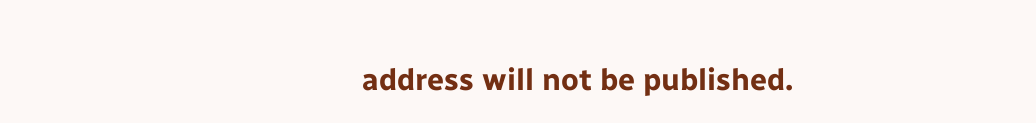address will not be published.